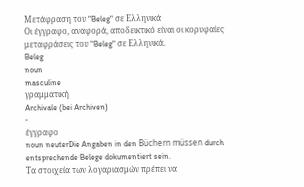Μετάφραση του "Beleg" σε Ελληνικά
Οι έγγραφο, αναφορά, αποδεικτικό είναι οι κορυφαίες μεταφράσεις του "Beleg" σε Ελληνικά.
Beleg
noun
masculine
γραμματική
Archivale (bei Archiven)
-
έγγραφο
noun neuterDie Angaben in den Büchern müssen durch entsprechende Belege dokumentiert sein.
Τα στοιχεία των λογαριασμών πρέπει να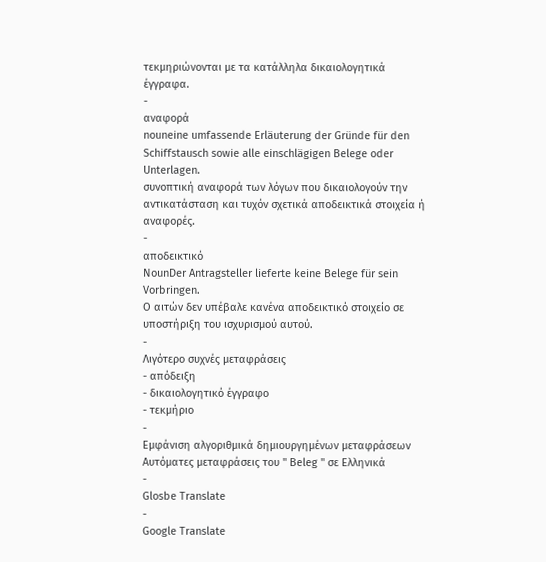τεκμηριώνονται με τα κατάλληλα δικαιολογητικά έγγραφα.
-
αναφορά
nouneine umfassende Erläuterung der Gründe für den Schiffstausch sowie alle einschlägigen Belege oder Unterlagen.
συνοπτική αναφορά των λόγων που δικαιολογούν την αντικατάσταση και τυχόν σχετικά αποδεικτικά στοιχεία ή αναφορές.
-
αποδεικτικό
NounDer Antragsteller lieferte keine Belege für sein Vorbringen.
Ο αιτών δεν υπέβαλε κανένα αποδεικτικό στοιχείο σε υποστήριξη του ισχυρισμού αυτού.
-
Λιγότερο συχνές μεταφράσεις
- απόδειξη
- δικαιολογητικό έγγραφο
- τεκμήριο
-
Εμφάνιση αλγοριθμικά δημιουργημένων μεταφράσεων
Αυτόματες μεταφράσεις του " Beleg " σε Ελληνικά
-
Glosbe Translate
-
Google Translate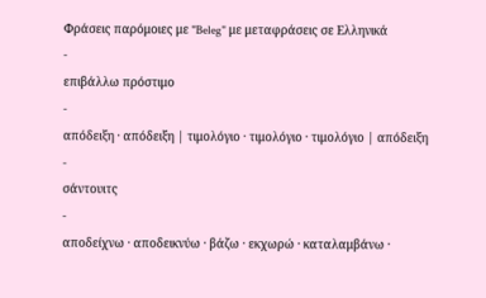Φράσεις παρόμοιες με "Beleg" με μεταφράσεις σε Ελληνικά
-
επιβάλλω πρόστιμο
-
απόδειξη · απόδειξη | τιμολόγιο · τιμολόγιο · τιμολόγιο | απόδειξη
-
σάντουιτς
-
αποδείχνω · αποδεικνύω · βάζω · εκχωρώ · καταλαμβάνω ·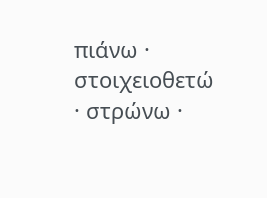πιάνω · στοιχειοθετώ · στρώνω ·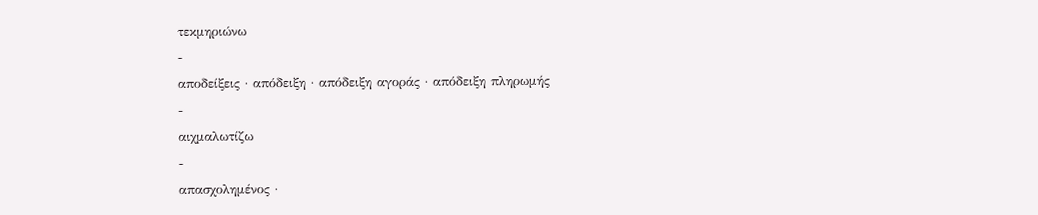τεκμηριώνω
-
αποδείξεις · απόδειξη · απόδειξη αγοράς · απόδειξη πληρωμής
-
αιχμαλωτίζω
-
απασχολημένος ·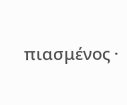πιασμένος ·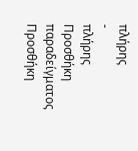πλήρης
-
πλήρης
Προσθήκη παραδείγματος
Προσθήκη